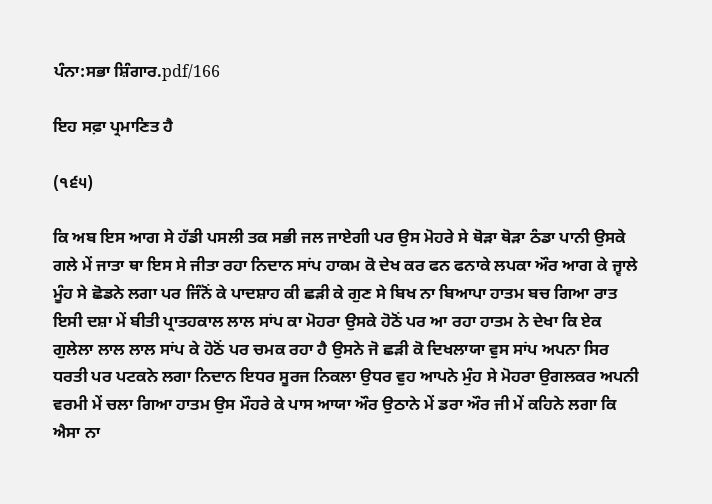ਪੰਨਾ:ਸਭਾ ਸ਼ਿੰਗਾਰ.pdf/166

ਇਹ ਸਫ਼ਾ ਪ੍ਰਮਾਣਿਤ ਹੈ

(੧੬੫)

ਕਿ ਅਬ ਇਸ ਆਗ ਸੇ ਹੱਡੀ ਪਸਲੀ ਤਕ ਸਭੀ ਜਲ ਜਾਏਗੀ ਪਰ ਉਸ ਮੋਹਰੇ ਸੇ ਥੋੜਾ ਥੋੜਾ ਠੰਡਾ ਪਾਨੀ ਉਸਕੇ ਗਲੇ ਮੇਂ ਜਾਤਾ ਥਾ ਇਸ ਸੇ ਜੀਤਾ ਰਹਾ ਨਿਦਾਨ ਸਾਂਪ ਹਾਕਮ ਕੋ ਦੇਖ ਕਰ ਫਨ ਫਨਾਕੇ ਲਪਕਾ ਔਰ ਆਗ ਕੇ ਜ੍ਵਾਲੇ ਮੂੰਹ ਸੇ ਛੋਡਨੇ ਲਗਾ ਪਰ ਜਿੰਨੋਂ ਕੇ ਪਾਦਸ਼ਾਹ ਕੀ ਛੜੀ ਕੇ ਗੁਣ ਸੇ ਬਿਖ ਨਾ ਬਿਆਪਾ ਹਾਤਮ ਬਚ ਗਿਆ ਰਾਤ ਇਸੀ ਦਸ਼ਾ ਮੇਂ ਬੀਤੀ ਪ੍ਰਾਤਹਕਾਲ ਲਾਲ ਸਾਂਪ ਕਾ ਮੋਹਰਾ ਉਸਕੇ ਹੋਠੋਂ ਪਰ ਆ ਰਹਾ ਹਾਤਮ ਨੇ ਦੇਖਾ ਕਿ ਏਕ ਗੁਲੇਲਾ ਲਾਲ ਲਾਲ ਸਾਂਪ ਕੇ ਹੋਠੋਂ ਪਰ ਚਮਕ ਰਹਾ ਹੈ ਉਸਨੇ ਜੋ ਛੜੀ ਕੋ ਦਿਖਲਾਯਾ ਵੁਸ ਸਾਂਪ ਅਪਨਾ ਸਿਰ ਧਰਤੀ ਪਰ ਪਟਕਨੇ ਲਗਾ ਨਿਦਾਨ ਇਧਰ ਸੂਰਜ ਨਿਕਲਾ ਉਧਰ ਵੁਹ ਆਪਨੇ ਮੁੰਹ ਸੇ ਮੋਹਰਾ ਉਗਲਕਰ ਅਪਨੀ ਵਰਮੀ ਮੇਂ ਚਲਾ ਗਿਆ ਹਾਤਮ ਉਸ ਮੌਹਰੇ ਕੇ ਪਾਸ ਆਯਾ ਔਰ ਉਠਾਨੇ ਮੇਂ ਡਰਾ ਔਰ ਜੀ ਮੇਂ ਕਹਿਨੇ ਲਗਾ ਕਿ ਐਸਾ ਨਾ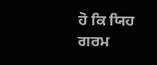ਹੋ ਕਿ ਯਿਹ ਗਰਮ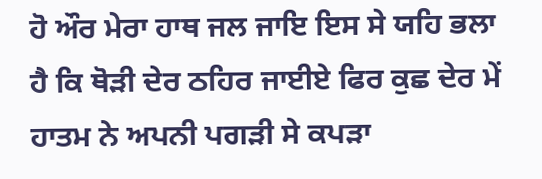ਹੋ ਔਰ ਮੇਰਾ ਹਾਥ ਜਲ ਜਾਇ ਇਸ ਸੇ ਯਹਿ ਭਲਾ ਹੈ ਕਿ ਥੋੜੀ ਦੇਰ ਠਹਿਰ ਜਾਈਏ ਫਿਰ ਕੁਛ ਦੇਰ ਮੇਂ ਹਾਤਮ ਨੇ ਅਪਨੀ ਪਗੜੀ ਸੇ ਕਪੜਾ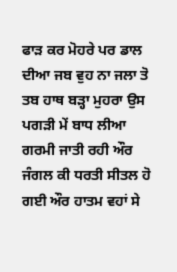ਫਾੜ ਕਰ ਮੋਹਰੇ ਪਰ ਡਾਲ ਦੀਆ ਜਬ ਵੁਹ ਨਾ ਜਲਾ ਤੋ ਤਬ ਹਾਥ ਬੜ੍ਹਾ ਮੁਹਰਾ ਉਸ ਪਗੜੀ ਮੇਂ ਬਾਧ ਲੀਆ ਗਰਮੀ ਜਾਤੀ ਰਹੀ ਔਰ ਜੰਗਲ ਕੀ ਧਰਤੀ ਸੀਤਲ ਹੋ ਗਈ ਔਰ ਹਾਤਮ ਵਹਾਂ ਸੇ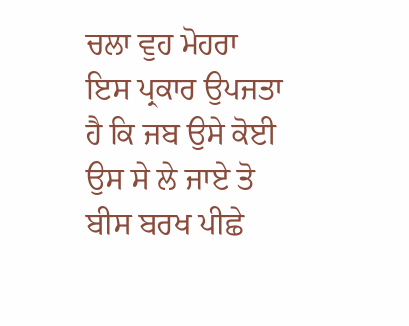ਚਲਾ ਵੁਹ ਮੋਹਰਾ ਇਸ ਪ੍ਰਕਾਰ ਉਪਜਤਾ ਹੈ ਕਿ ਜਬ ਉਸੇ ਕੋਈ ਉਸ ਸੇ ਲੇ ਜਾਏ ਤੋ ਬੀਸ ਬਰਖ ਪੀਛੇ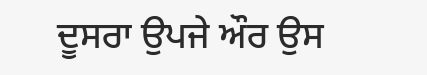ਦੂਸਰਾ ਉਪਜੇ ਔਰ ਉਸ